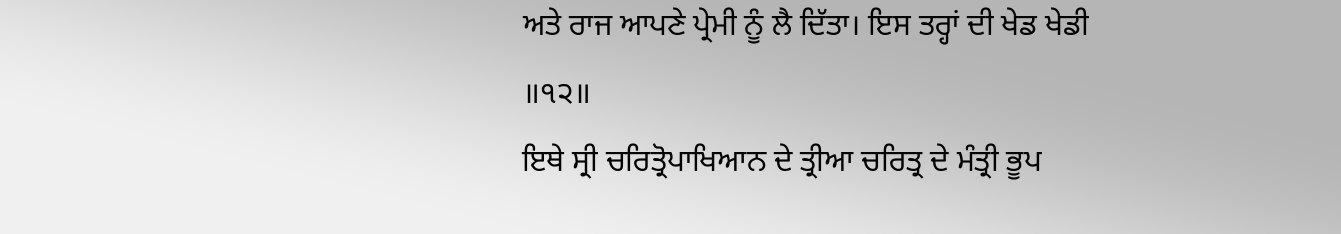ਅਤੇ ਰਾਜ ਆਪਣੇ ਪ੍ਰੇਮੀ ਨੂੰ ਲੈ ਦਿੱਤਾ। ਇਸ ਤਰ੍ਹਾਂ ਦੀ ਖੇਡ ਖੇਡੀ ॥੧੨॥
ਇਥੇ ਸ੍ਰੀ ਚਰਿਤ੍ਰੋਪਾਖਿਆਨ ਦੇ ਤ੍ਰੀਆ ਚਰਿਤ੍ਰ ਦੇ ਮੰਤ੍ਰੀ ਭੂਪ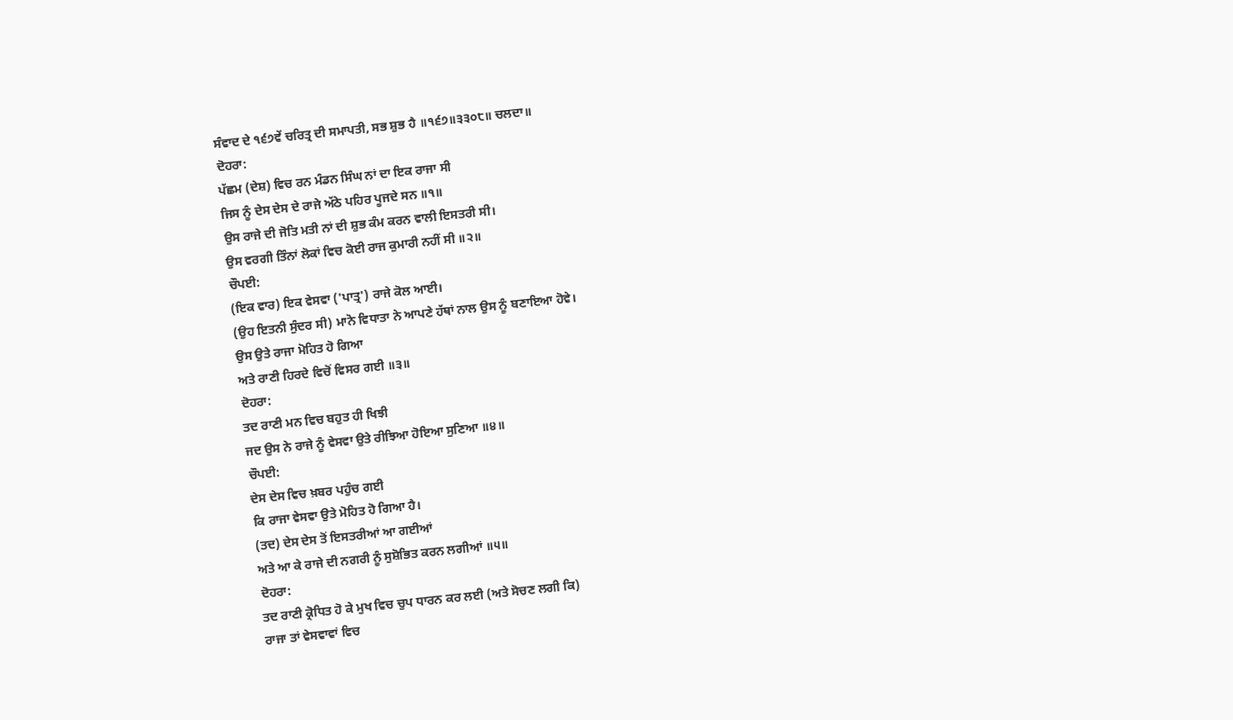ਸੰਵਾਦ ਦੇ ੧੬੭ਵੇਂ ਚਰਿਤ੍ਰ ਦੀ ਸਮਾਪਤੀ, ਸਭ ਸ਼ੁਭ ਹੈ ॥੧੬੭॥੩੩੦੮॥ ਚਲਦਾ॥
ਦੋਹਰਾ:
ਪੱਛਮ (ਦੇਸ਼) ਵਿਚ ਰਨ ਮੰਡਨ ਸਿੰਘ ਨਾਂ ਦਾ ਇਕ ਰਾਜਾ ਸੀ
ਜਿਸ ਨੂੰ ਦੇਸ ਦੇਸ ਦੇ ਰਾਜੇ ਅੱਠੇ ਪਹਿਰ ਪੂਜਦੇ ਸਨ ॥੧॥
ਉਸ ਰਾਜੇ ਦੀ ਜੋਤਿ ਮਤੀ ਨਾਂ ਦੀ ਸ਼ੁਭ ਕੰਮ ਕਰਨ ਵਾਲੀ ਇਸਤਰੀ ਸੀ।
ਉਸ ਵਰਗੀ ਤਿੰਨਾਂ ਲੋਕਾਂ ਵਿਚ ਕੋਈ ਰਾਜ ਕੁਮਾਰੀ ਨਹੀਂ ਸੀ ॥੨॥
ਚੌਪਈ:
(ਇਕ ਵਾਰ) ਇਕ ਵੇਸਵਾ ('ਪਾਤ੍ਰ') ਰਾਜੇ ਕੋਲ ਆਈ।
(ਉਹ ਇਤਨੀ ਸੁੰਦਰ ਸੀ) ਮਾਨੋ ਵਿਧਾਤਾ ਨੇ ਆਪਣੇ ਹੱਥਾਂ ਨਾਲ ਉਸ ਨੂੰ ਬਣਾਇਆ ਹੋਵੇ।
ਉਸ ਉਤੇ ਰਾਜਾ ਮੋਹਿਤ ਹੋ ਗਿਆ
ਅਤੇ ਰਾਣੀ ਹਿਰਦੇ ਵਿਚੋਂ ਵਿਸਰ ਗਈ ॥੩॥
ਦੋਹਰਾ:
ਤਦ ਰਾਣੀ ਮਨ ਵਿਚ ਬਹੁਤ ਹੀ ਖਿਝੀ
ਜਦ ਉਸ ਨੇ ਰਾਜੇ ਨੂੰ ਵੇਸਵਾ ਉਤੇ ਰੀਝਿਆ ਹੋਇਆ ਸੁਣਿਆ ॥੪॥
ਚੌਪਈ:
ਦੇਸ ਦੇਸ ਵਿਚ ਖ਼ਬਰ ਪਹੁੰਚ ਗਈ
ਕਿ ਰਾਜਾ ਵੇਸਵਾ ਉਤੇ ਮੋਹਿਤ ਹੋ ਗਿਆ ਹੈ।
(ਤਦ) ਦੇਸ ਦੇਸ ਤੋਂ ਇਸਤਰੀਆਂ ਆ ਗਈਆਂ
ਅਤੇ ਆ ਕੇ ਰਾਜੇ ਦੀ ਨਗਰੀ ਨੂੰ ਸੁਸ਼ੋਭਿਤ ਕਰਨ ਲਗੀਆਂ ॥੫॥
ਦੋਹਰਾ:
ਤਦ ਰਾਣੀ ਕ੍ਰੋਧਿਤ ਹੋ ਕੇ ਮੁਖ ਵਿਚ ਚੁਪ ਧਾਰਨ ਕਰ ਲਈ (ਅਤੇ ਸੋਚਣ ਲਗੀ ਕਿ)
ਰਾਜਾ ਤਾਂ ਵੇਸਵਾਵਾਂ ਵਿਚ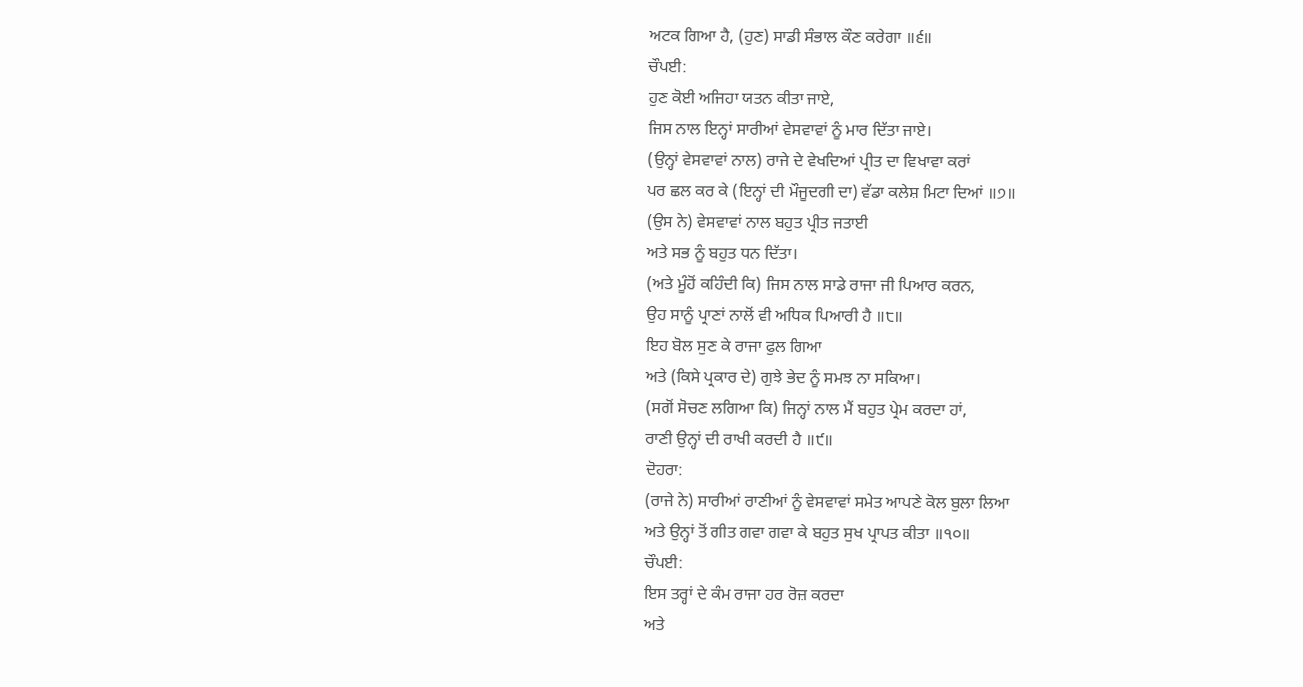ਅਟਕ ਗਿਆ ਹੈ, (ਹੁਣ) ਸਾਡੀ ਸੰਭਾਲ ਕੌਣ ਕਰੇਗਾ ॥੬॥
ਚੌਪਈ:
ਹੁਣ ਕੋਈ ਅਜਿਹਾ ਯਤਨ ਕੀਤਾ ਜਾਏ,
ਜਿਸ ਨਾਲ ਇਨ੍ਹਾਂ ਸਾਰੀਆਂ ਵੇਸਵਾਵਾਂ ਨੂੰ ਮਾਰ ਦਿੱਤਾ ਜਾਏ।
(ਉਨ੍ਹਾਂ ਵੇਸਵਾਵਾਂ ਨਾਲ) ਰਾਜੇ ਦੇ ਵੇਖਦਿਆਂ ਪ੍ਰੀਤ ਦਾ ਵਿਖਾਵਾ ਕਰਾਂ
ਪਰ ਛਲ ਕਰ ਕੇ (ਇਨ੍ਹਾਂ ਦੀ ਮੌਜੂਦਗੀ ਦਾ) ਵੱਡਾ ਕਲੇਸ਼ ਮਿਟਾ ਦਿਆਂ ॥੭॥
(ਉਸ ਨੇ) ਵੇਸਵਾਵਾਂ ਨਾਲ ਬਹੁਤ ਪ੍ਰੀਤ ਜਤਾਈ
ਅਤੇ ਸਭ ਨੂੰ ਬਹੁਤ ਧਨ ਦਿੱਤਾ।
(ਅਤੇ ਮੂੰਹੋਂ ਕਹਿੰਦੀ ਕਿ) ਜਿਸ ਨਾਲ ਸਾਡੇ ਰਾਜਾ ਜੀ ਪਿਆਰ ਕਰਨ,
ਉਹ ਸਾਨੂੰ ਪ੍ਰਾਣਾਂ ਨਾਲੋਂ ਵੀ ਅਧਿਕ ਪਿਆਰੀ ਹੈ ॥੮॥
ਇਹ ਬੋਲ ਸੁਣ ਕੇ ਰਾਜਾ ਫੁਲ ਗਿਆ
ਅਤੇ (ਕਿਸੇ ਪ੍ਰਕਾਰ ਦੇ) ਗੁਝੇ ਭੇਦ ਨੂੰ ਸਮਝ ਨਾ ਸਕਿਆ।
(ਸਗੋਂ ਸੋਚਣ ਲਗਿਆ ਕਿ) ਜਿਨ੍ਹਾਂ ਨਾਲ ਮੈਂ ਬਹੁਤ ਪ੍ਰੇਮ ਕਰਦਾ ਹਾਂ,
ਰਾਣੀ ਉਨ੍ਹਾਂ ਦੀ ਰਾਖੀ ਕਰਦੀ ਹੈ ॥੯॥
ਦੋਹਰਾ:
(ਰਾਜੇ ਨੇ) ਸਾਰੀਆਂ ਰਾਣੀਆਂ ਨੂੰ ਵੇਸਵਾਵਾਂ ਸਮੇਤ ਆਪਣੇ ਕੋਲ ਬੁਲਾ ਲਿਆ
ਅਤੇ ਉਨ੍ਹਾਂ ਤੋਂ ਗੀਤ ਗਵਾ ਗਵਾ ਕੇ ਬਹੁਤ ਸੁਖ ਪ੍ਰਾਪਤ ਕੀਤਾ ॥੧੦॥
ਚੌਪਈ:
ਇਸ ਤਰ੍ਹਾਂ ਦੇ ਕੰਮ ਰਾਜਾ ਹਰ ਰੋਜ਼ ਕਰਦਾ
ਅਤੇ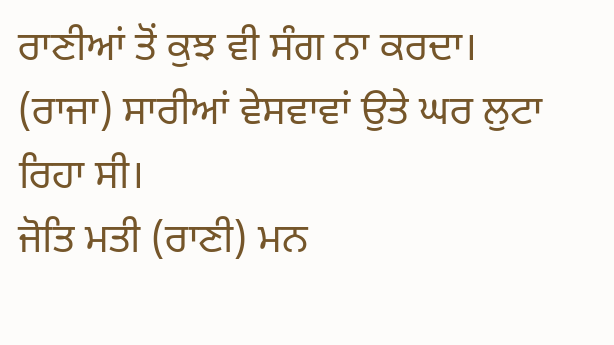ਰਾਣੀਆਂ ਤੋਂ ਕੁਝ ਵੀ ਸੰਗ ਨਾ ਕਰਦਾ।
(ਰਾਜਾ) ਸਾਰੀਆਂ ਵੇਸਵਾਵਾਂ ਉਤੇ ਘਰ ਲੁਟਾ ਰਿਹਾ ਸੀ।
ਜੋਤਿ ਮਤੀ (ਰਾਣੀ) ਮਨ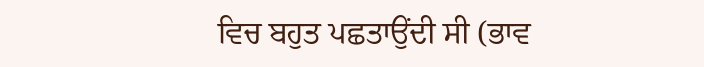ਵਿਚ ਬਹੁਤ ਪਛਤਾਉਂਦੀ ਸੀ (ਭਾਵ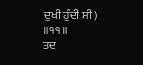ਦੁਖੀ ਹੁੰਦੀ ਸੀ) ॥੧੧॥
ਤਦ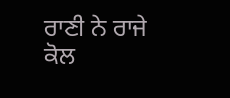ਰਾਣੀ ਨੇ ਰਾਜੇ ਕੋਲ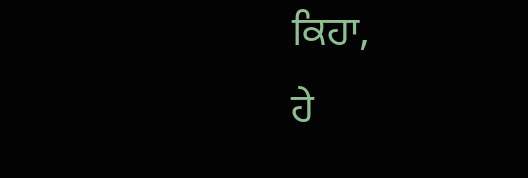ਕਿਹਾ,
ਹੇ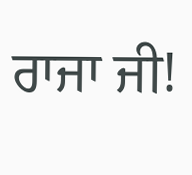ਰਾਜਾ ਜੀ!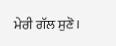ਮੇਰੀ ਗੱਲ ਸੁਣੋ।